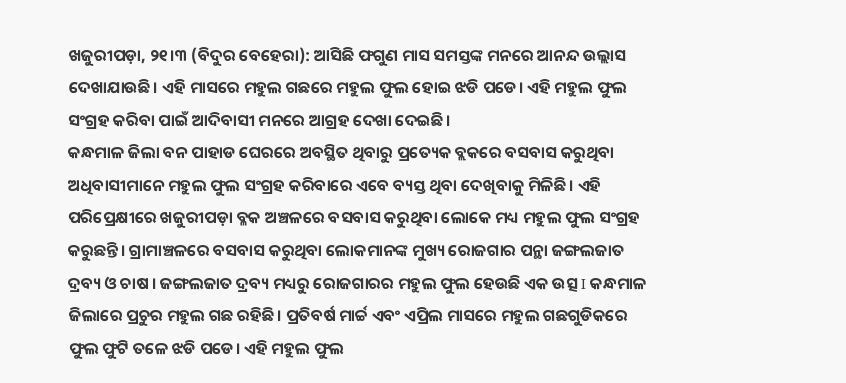ଖଜୁରୀପଡ଼ା, ୨୧।୩ (ବିଦୁର ବେହେରା): ଆସିଛି ଫଗୁଣ ମାସ ସମସ୍ତଙ୍କ ମନରେ ଆନନ୍ଦ ଉଲ୍ଲାସ ଦେଖାଯାଉଛି। ଏହି ମାସରେ ମହୁଲ ଗଛରେ ମହୁଲ ଫୁଲ ହୋଇ ଝଡି ପଡେ। ଏହି ମହୁଲ ଫୁଲ ସଂଗ୍ରହ କରିବା ପାଇଁ ଆଦିବାସୀ ମନରେ ଆଗ୍ରହ ଦେଖା ଦେଇଛି।
କନ୍ଧମାଳ ଜିଲା ବନ ପାହାଡ ଘେରରେ ଅବସ୍ଥିତ ଥିବାରୁ ପ୍ରତ୍ୟେକ ବ୍ଲକରେ ବସବାସ କରୁଥିବା ଅଧିବାସୀମାନେ ମହୁଲ ଫୁଲ ସଂଗ୍ରହ କରିବାରେ ଏବେ ବ୍ୟସ୍ତ ଥିବା ଦେଖିବାକୁ ମିଳିଛି। ଏହି ପରିପ୍ରେକ୍ଷୀରେ ଖଜୁରୀପଡ଼ା ବ୍ଳକ ଅଞ୍ଚଳରେ ବସବାସ କରୁଥିବା ଲୋକେ ମଧ୍ୟ ମହୁଲ ଫୁଲ ସଂଗ୍ରହ କରୁଛନ୍ତି। ଗ୍ରାମାଞ୍ଚଳରେ ବସବାସ କରୁଥିବା ଲୋକମାନଙ୍କ ମୁଖ୍ୟ ରୋଜଗାର ପନ୍ଥା ଜଙ୍ଗଲଜାତ ଦ୍ରବ୍ୟ ଓ ଚାଷ । ଜଙ୍ଗଲଜାତ ଦ୍ରବ୍ୟ ମଧ୍ୟରୁ ରୋଜଗାରର ମହୁଲ ଫୁଲ ହେଉଛି ଏକ ଉତ୍ସ I କନ୍ଧମାଳ ଜିଲାରେ ପ୍ରଚୁର ମହୁଲ ଗଛ ରହିଛି। ପ୍ରତିବର୍ଷ ମାର୍ଚ୍ଚ ଏବଂ ଏପ୍ରିଲ ମାସରେ ମହୁଲ ଗଛଗୁଡିକରେ ଫୁଲ ଫୁଟି ତଳେ ଝଡି ପଡେ। ଏହି ମହୁଲ ଫୁଲ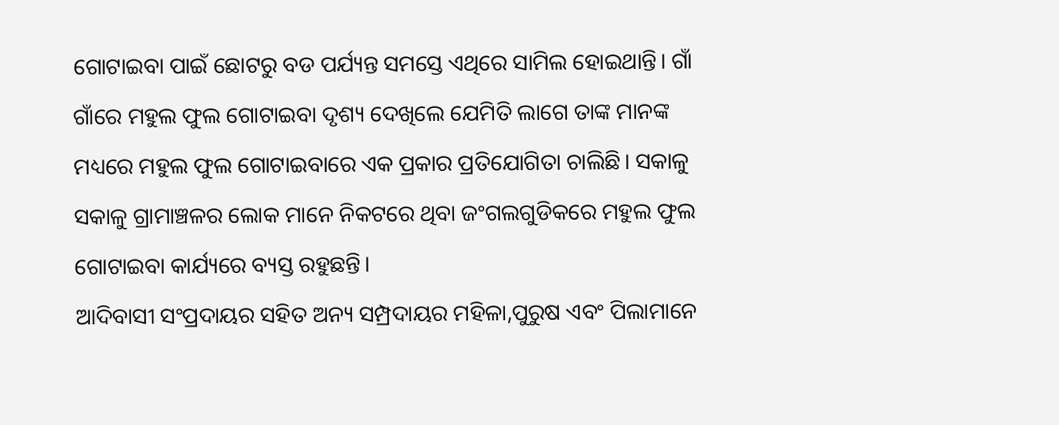ଗୋଟାଇବା ପାଇଁ ଛୋଟରୁ ବଡ ପର୍ଯ୍ୟନ୍ତ ସମସ୍ତେ ଏଥିରେ ସାମିଲ ହୋଇଥାନ୍ତି। ଗାଁ ଗାଁରେ ମହୁଲ ଫୁଲ ଗୋଟାଇବା ଦୃଶ୍ୟ ଦେଖିଲେ ଯେମିତି ଲାଗେ ତାଙ୍କ ମାନଙ୍କ ମଧ୍ୟରେ ମହୁଲ ଫୁଲ ଗୋଟାଇବାରେ ଏକ ପ୍ରକାର ପ୍ରତିଯୋଗିତା ଚାଲିଛି। ସକାଳୁ ସକାଳୁ ଗ୍ରାମାଞ୍ଚଳର ଲୋକ ମାନେ ନିକଟରେ ଥିବା ଜଂଗଲଗୁଡିକରେ ମହୁଲ ଫୁଲ ଗୋଟାଇବା କାର୍ଯ୍ୟରେ ବ୍ୟସ୍ତ ରହୁଛନ୍ତି।
ଆଦିବାସୀ ସଂପ୍ରଦାୟର ସହିତ ଅନ୍ୟ ସମ୍ପ୍ରଦାୟର ମହିଳା,ପୁରୁଷ ଏବଂ ପିଲାମାନେ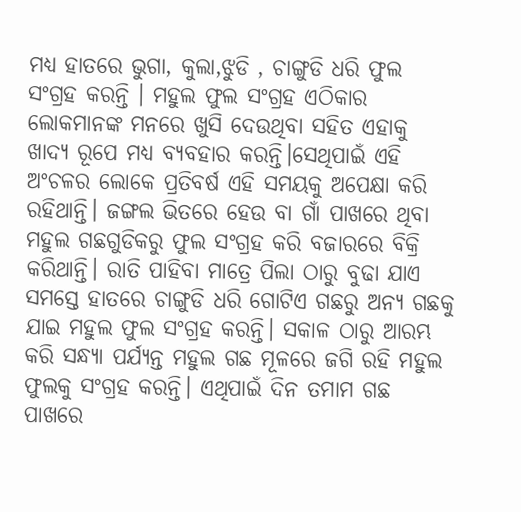ମଧ୍ୟ ହାତରେ ଭୁଗା, କୁଲା,ଝୁଡି , ଚାଙ୍ଗୁଡି ଧରି ଫୁଲ ସଂଗ୍ରହ କରନ୍ତି । ମହୁଲ ଫୁଲ ସଂଗ୍ରହ ଏଠିକାର ଲୋକମାନଙ୍କ ମନରେ ଖୁସି ଦେଉଥିବା ସହିତ ଏହାକୁ ଖାଦ୍ୟ ରୂପେ ମଧ୍ୟ ବ୍ୟବହାର କରନ୍ତି।ସେଥିପାଇଁ ଏହି ଅଂଚଳର ଲୋକେ ପ୍ରତିବର୍ଷ ଏହି ସମୟକୁ ଅପେକ୍ଷା କରି ରହିଥାନ୍ତି। ଜଙ୍ଗଲ ଭିତରେ ହେଉ ବା ଗାଁ ପାଖରେ ଥିବା ମହୁଲ ଗଛଗୁଡିକରୁ ଫୁଲ ସଂଗ୍ରହ କରି ବଜାରରେ ବିକ୍ରି କରିଥାନ୍ତି। ରାତି ପାହିବା ମାତ୍ରେ ପିଲା ଠାରୁ ବୁଢା ଯାଏ ସମସ୍ତେ ହାତରେ ଚାଙ୍ଗୁଡି ଧରି ଗୋଟିଏ ଗଛରୁ ଅନ୍ୟ ଗଛକୁ ଯାଇ ମହୁଲ ଫୁଲ ସଂଗ୍ରହ କରନ୍ତି। ସକାଳ ଠାରୁ ଆରମ୍ଭ କରି ସନ୍ଧ୍ୟା ପର୍ଯ୍ୟନ୍ତ ମହୁଲ ଗଛ ମୂଳରେ ଜଗି ରହି ମହୁଲ ଫୁଲକୁ ସଂଗ୍ରହ କରନ୍ତି। ଏଥିପାଇଁ ଦିନ ତମାମ ଗଛ ପାଖରେ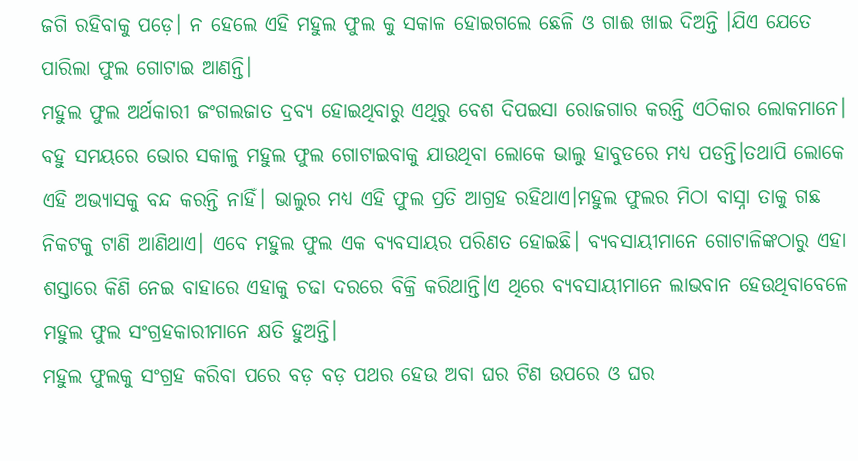ଜଗି ରହିବାକୁ ପଡ଼େ। ନ ହେଲେ ଏହି ମହୁଲ ଫୁଲ କୁ ସକାଳ ହୋଇଗଲେ ଛେଳି ଓ ଗାଈ ଖାଇ ଦିଅନ୍ତି ।ଯିଏ ଯେତେ ପାରିଲା ଫୁଲ ଗୋଟାଇ ଆଣନ୍ତି।
ମହୁଲ ଫୁଲ ଅର୍ଥକାରୀ ଜଂଗଲଜାତ ଦ୍ରବ୍ୟ ହୋଇଥିବାରୁ ଏଥିରୁ ବେଶ ଦିପଇସା ରୋଜଗାର କରନ୍ତି ଏଠିକାର ଲୋକମାନେ। ବହୁ ସମୟରେ ଭୋର ସକାଳୁ ମହୁଲ ଫୁଲ ଗୋଟାଇବାକୁ ଯାଉଥିବା ଲୋକେ ଭାଲୁ ହାବୁଡରେ ମଧ୍ୟ ପଡନ୍ତି।ତଥାପି ଲୋକେ ଏହି ଅଭ୍ୟାସକୁ ବନ୍ଦ କରନ୍ତି ନାହିଁ। ଭାଲୁର ମଧ୍ୟ ଏହି ଫୁଲ ପ୍ରତି ଆଗ୍ରହ ରହିଥାଏ।ମହୁଲ ଫୁଲର ମିଠା ବାସ୍ନା ତାକୁ ଗଛ ନିକଟକୁ ଟାଣି ଆଣିଥାଏ। ଏବେ ମହୁଲ ଫୁଲ ଏକ ବ୍ୟବସାୟର ପରିଣତ ହୋଇଛି। ବ୍ୟବସାୟୀମାନେ ଗୋଟାଳିଙ୍କଠାରୁ ଏହା ଶସ୍ତାରେ କିଣି ନେଇ ବାହାରେ ଏହାକୁ ଚଢା ଦରରେ ବିକ୍ରି କରିଥାନ୍ତି।ଏ ଥିରେ ବ୍ୟବସାୟୀମାନେ ଲାଭବାନ ହେଉଥିବାବେଳେ ମହୁଲ ଫୁଲ ସଂଗ୍ରହକାରୀମାନେ କ୍ଷତି ହୁଅନ୍ତି।
ମହୁଲ ଫୁଲକୁ ସଂଗ୍ରହ କରିବା ପରେ ବଡ଼ ବଡ଼ ପଥର ହେଉ ଅବା ଘର ଟିଣ ଉପରେ ଓ ଘର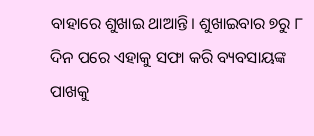ବାହାରେ ଶୁଖାଇ ଥାଆନ୍ତି। ଶୁଖାଇବାର ୭ରୁ ୮ ଦିନ ପରେ ଏହାକୁ ସଫା କରି ବ୍ୟବସାୟଙ୍କ ପାଖକୁ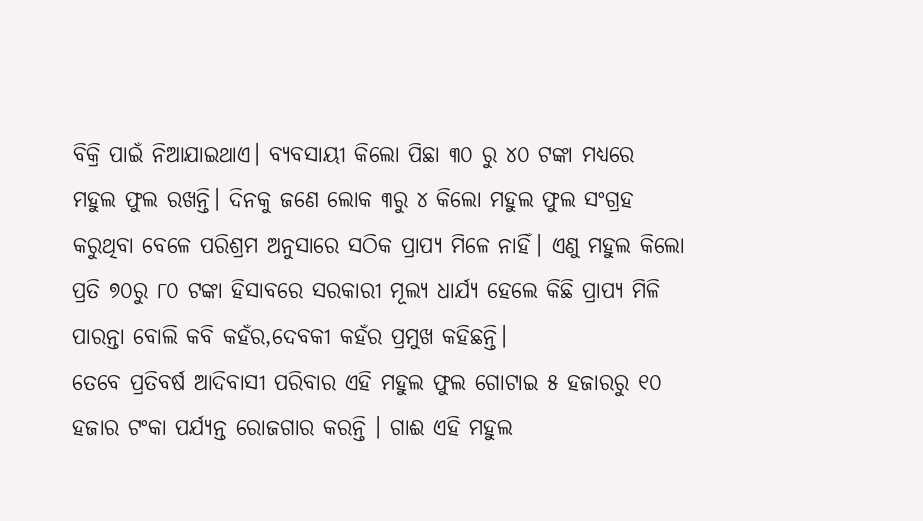ବିକ୍ରି ପାଇଁ ନିଆଯାଇଥାଏ। ବ୍ୟବସାୟୀ କିଲୋ ପିଛା ୩୦ ରୁ ୪୦ ଟଙ୍କା ମଧ୍ୟରେ ମହୁଲ ଫୁଲ ରଖନ୍ତି। ଦିନକୁ ଜଣେ ଲୋକ ୩ରୁ ୪ କିଲୋ ମହୁଲ ଫୁଲ ସଂଗ୍ରହ କରୁଥିବା ବେଳେ ପରିଶ୍ରମ ଅନୁସାରେ ସଠିକ ପ୍ରାପ୍ୟ ମିଳେ ନାହିଁ। ଏଣୁ ମହୁଲ କିଲୋ ପ୍ରତି ୭୦ରୁ ୮୦ ଟଙ୍କା ହିସାବରେ ସରକାରୀ ମୂଲ୍ୟ ଧାର୍ଯ୍ୟ ହେଲେ କିଛି ପ୍ରାପ୍ୟ ମିଳି ପାରନ୍ତା ବୋଲି କବି କହଁର,ଦେବକୀ କହଁର ପ୍ରମୁଖ କହିଛନ୍ତି।
ତେବେ ପ୍ରତିବର୍ଷ ଆଦିବାସୀ ପରିବାର ଏହି ମହୁଲ ଫୁଲ ଗୋଟାଇ ୫ ହଜାରରୁ ୧୦ ହଜାର ଟଂକା ପର୍ଯ୍ୟନ୍ତ ରୋଜଗାର କରନ୍ତି । ଗାଈ ଏହି ମହୁଲ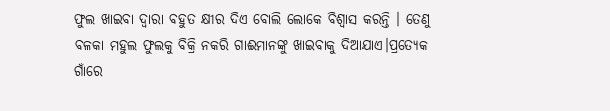ଫୁଲ ଖାଇବା ଦ୍ବାରା ବହୁତ କ୍ଷୀର ଦିଏ ବୋଲି ଲୋକେ ବିଶ୍ୱାସ କରନ୍ତି । ତେଣୁ ବଳକା ମହୁଲ ଫୁଲକୁ ବିକ୍ରି ନକରି ଗାଈମାନଙ୍କୁ ଖାଇବାକୁ ଦିଆଯାଏ।ପ୍ରତ୍ୟେକ ଗାଁରେ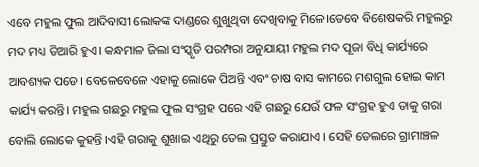ଏବେ ମହୁଲ ଫୁଲ ଆଦିବାସୀ ଲୋକଙ୍କ ଦାଣ୍ଡରେ ଶୁଖୁଥିବା ଦେଖିବାକୁ ମିଳେ।ତେବେ ବିଶେଷକରି ମହୁଲରୁ ମଦ ମଧ୍ୟ ତିଆରି ହୁଏ। କନ୍ଧମାଳ ଜିଲା ସଂସ୍କୃତି ପରମ୍ପରା ଅନୁଯାୟୀ ମହୁଲ ମଦ ପୂଜା ବିଧି କାର୍ଯ୍ୟରେ ଆବଶ୍ୟକ ପଡେ। ବେଳେବେଳେ ଏହାକୁ ଲୋକେ ପିଅନ୍ତି ଏବଂ ଚାଷ ବାସ କାମରେ ମଶଗୁଲ ହୋଇ କାମ କାର୍ଯ୍ୟ କରନ୍ତି। ମହୁଲ ଗଛରୁ ମହୁଲ ଫୁଲ ସଂଗ୍ରହ ପରେ ଏହି ଗଛରୁ ଯେଉଁ ଫଳ ସଂଗ୍ରହ ହୁଏ ତାକୁ ଗରା ବୋଲି ଲୋକେ କୁହନ୍ତି ।ଏହି ଗରାକୁ ଶୁଖାଇ ଏଥିରୁ ତେଲ ପ୍ରସ୍ତୁତ କରାଯାଏ । ସେହି ତେଲରେ ଗ୍ରାମାଞ୍ଚଳ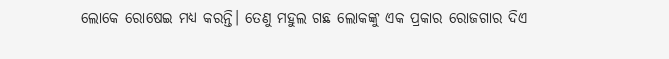ଲୋକେ ରୋଷେଇ ମଧ୍ୟ କରନ୍ତି। ତେଣୁ ମହୁଲ ଗଛ ଲୋକଙ୍କୁ ଏକ ପ୍ରକାର ରୋଜଗାର ଦିଏ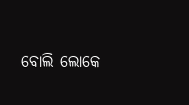ବୋଲି ଲୋକେ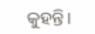କୁହନ୍ତି।